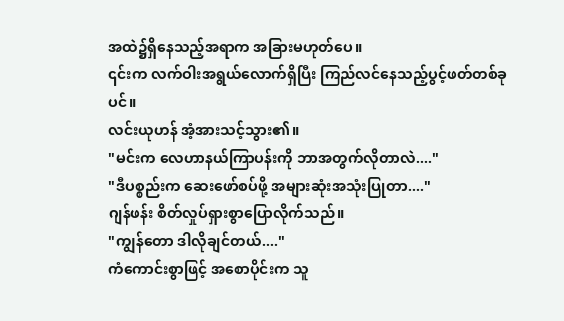အထဲ၌ရှိနေသည့်အရာက အခြားမဟုတ်ပေ။
၎င်းက လက်ဝါးအရွယ်လောက်ရှိပြီး ကြည်လင်နေသည့်ပွင့်ဖတ်တစ်ခုပင်။
လင်းယုဟန် အံ့အားသင့်သွား၏။
"မင်းက လေဟာနယ်ကြာပန်းကို ဘာအတွက်လိုတာလဲ...."
"ဒီပစ္စည်းက ဆေးဖော်စပ်ဖို့ အများဆုံးအသုံးပြုတာ...."
ဂျန်ဖန်း စိတ်လှုပ်ရှားစွာပြောလိုက်သည်။
"ကျွန်တော ဒါလိုချင်တယ်...."
ကံကောင်းစွာဖြင့် အစောပိုင်းက သူ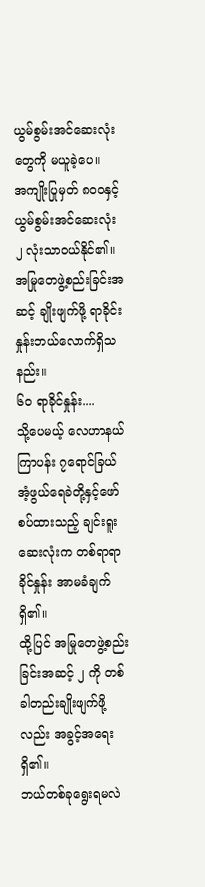ယွမ်စွမ်းအင်ဆေးလုံးတွေကို မယူခဲ့ပေ။
အကျိုးပြုမှတ် ၈၀၀နှင့် ယွမ်စွမ်းအင်ဆေးလုံး ၂ လုံးသာဝယ်နိုင်၏။
အမြုတေဖွဲ့စည်းခြင်းအဆင့် ချိုးဖျက်ဖို့ ရာခိုင်းနှုန်းဘယ်လောက်ရှိသနည်း။
၆၀ ရာခိုင်နှုန်း....
သို့ပေမယ့် လေဟာနယ်ကြာပန်း ၇ရောင်ခြယ်အံ့ဖွယ်ရေခဲတို့နှင့်ဖော်စပ်ထားသည့် ချင်းရူးဆေးလုံးက တစ်ရာရာခိုင်နှုန်း အာမခံချက်ရှိ၏။
ထို့ပြင် အမြုတေဖွဲ့စည်းခြင်းအဆင့် ၂ ကို တစ်ခါတည်းချိုးဖျက်ဖို့လည်း အခွင့်အရေးရှိ၏။
ဘယ်တစ်ခုရွေးရမလဲ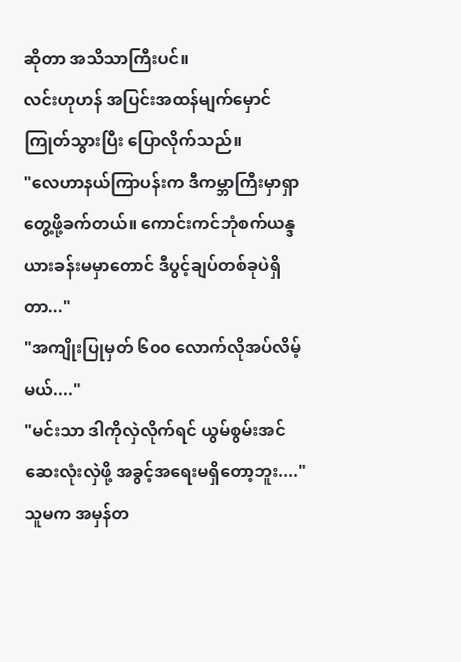ဆိုတာ အသိသာကြီးပင်။
လင်းဟုဟန် အပြင်းအထန်မျက်မှောင်ကြုတ်သွားပြီး ပြောလိုက်သည်။
"လေဟာနယ်ကြာပန်းက ဒီကမ္ဘာကြီးမှာရှာတွေ့ဖို့ခက်တယ်။ ကောင်းကင်ဘုံစက်ယန္ဒယားခန်းမမှာတောင် ဒီပွင့်ချပ်တစ်ခုပဲရှိတာ..."
"အကျိုးပြုမှတ် ၆၀၀ လောက်လိုအပ်လိမ့်မယ်...."
"မင်းသာ ဒါကိုလှဲလိုက်ရင် ယွမ်စွမ်းအင်ဆေးလုံးလှဲဖို့ အခွင့်အရေးမရှိတော့ဘူး...."
သူမက အမှန်တ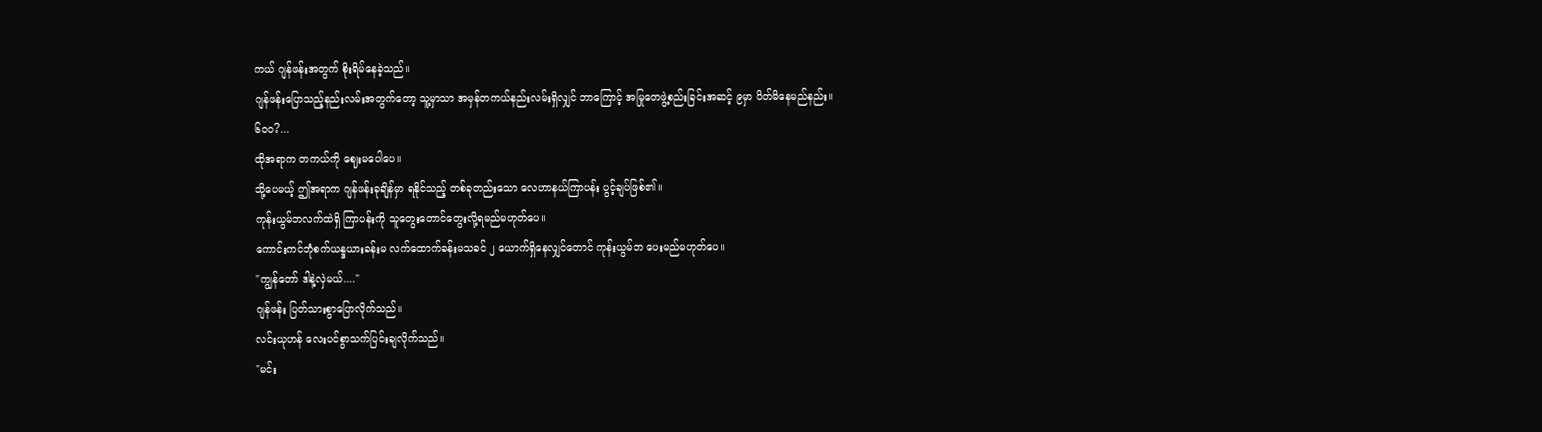ကယ် ဂျန်ဖန်းအတွက် စိုးရိမ်နေခဲ့သည်။
ဂျန်ဖန်းပြောသည့်နည်းလမ်းအတွက်တော့ သူ့မှာသာ အမှန်တကယ်နည်းလမ်းရှိလျှင် ဘာကြောင့် အမြုတေဖွဲ့စည်းခြင်းအဆင့် ၉မှာ ပိတ်မိနေမည်နည်း။
၆၀၀?...
ထိုအရာက တကယ်ကို ဈေးမပေါပေ။
သို့ပေမယ့် ဤအရာက ဂျန်ဖန်းခုချိန်မှာ ရနိုင်သည့် တစ်ခုတည်းသော လေဟာနယ်ကြာပန်း ပွင့်ချပ်ဖြစ်၏။
ကုန်းယွမ်ဘလက်ထဲရှိ ကြာပန်းကို သူတွေးတောင်တွေးလို့ရမည်မဟုတ်ပေ။
ကောင်းကင်ဘုံစက်ယန္ဒယားခန်းမ လက်ထောက်ခန်းမသခင် ၂ ယောက်ရှိနေလျှင်တောင် ကုန်းယွမ်ဘ ပေးမည်မဟုတ်ပေ။
"ကျွန်တော် ဒါနဲ့လှဲမယ်...."
ဂျန်ဖန်း ပြတ်သားစွာပြောလိုက်သည်။
လင်းယုဟန် လေးပင်စွာသက်ပြင်းချလိုက်သည်။
"မင်း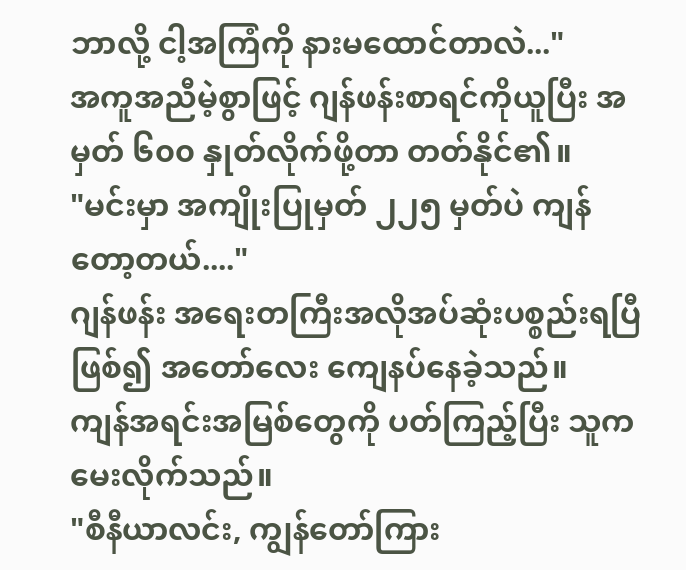ဘာလို့ ငါ့အကြံကို နားမထောင်တာလဲ..."
အကူအညီမဲ့စွာဖြင့် ဂျန်ဖန်းစာရင်ကိုယူပြီး အမှတ် ၆၀၀ နှုတ်လိုက်ဖို့တာ တတ်နိုင်၏။
"မင်းမှာ အကျိုးပြုမှတ် ၂၂၅ မှတ်ပဲ ကျန်တော့တယ်...."
ဂျန်ဖန်း အရေးတကြီးအလိုအပ်ဆုံးပစ္စည်းရပြီဖြစ်၍ အတော်လေး ကျေနပ်နေခဲ့သည်။
ကျန်အရင်းအမြစ်တွေကို ပတ်ကြည့်ပြီး သူက မေးလိုက်သည်။
"စီနီယာလင်း, ကျွန်တော်ကြား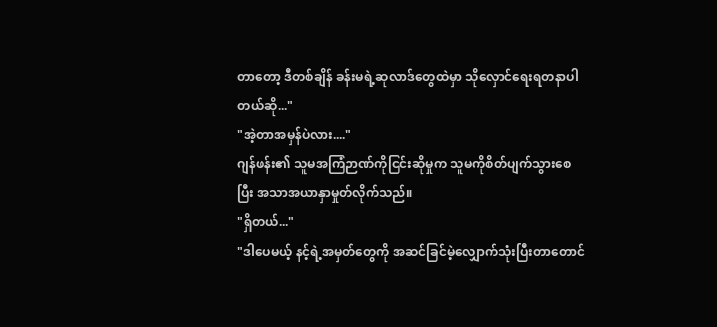တာတော့ ဒီတစ်ချိန် ခန်းမရဲ့ဆုလာဒ်တွေထဲမှာ သိုလှောင်ရေးရတနာပါတယ်ဆို..."
"အဲ့တာအမှန်ပဲလား...."
ဂျန်ဖန်း၏ သူမအကြံဉာဏ်ကိုငြင်းဆိုမှုက သူမကိုစိတ်ပျက်သွားစေပြီး အသာအယာနှာမှုတ်လိုက်သည်။
"ရှိတယ်..."
"ဒါပေမယ့် နင့်ရဲ့အမှတ်တွေကို အဆင်ခြင်မဲ့လျှောက်သုံးပြီးတာတောင်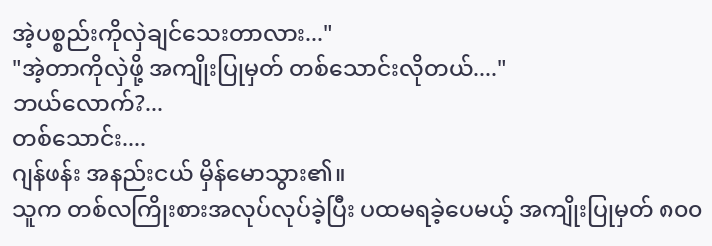အဲ့ပစ္စည်းကိုလှဲချင်သေးတာလား..."
"အဲ့တာကိုလှဲဖို့ အကျိုးပြုမှတ် တစ်သောင်းလိုတယ်...."
ဘယ်လောက်?...
တစ်သောင်း....
ဂျန်ဖန်း အနည်းငယ် မှိန်မောသွား၏။
သူက တစ်လကြိုးစားအလုပ်လုပ်ခဲ့ပြီး ပထမရခဲ့ပေမယ့် အကျိုးပြုမှတ် ၈၀၀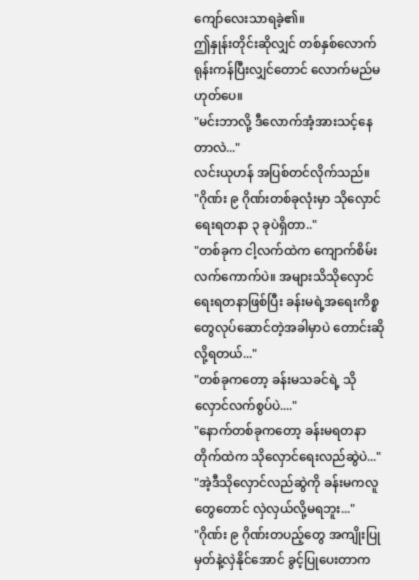ကျော်လေးသာရခဲ့၏။
ဤနှုန်းတိုင်းဆိုလျှင် တစ်နှစ်လောက်ရုန်းကန်ပြီးလျှင်တောင် လောက်မည်မဟုတ်ပေ။
"မင်းဘာလို့ ဒီလောက်အံ့အားသင့်နေတာလဲ..."
လင်းယုဟန် အပြစ်တင်လိုက်သည်။
"ဂိုဏ်း ၉ ဂိုဏ်းတစ်ခုလုံးမှာ သိုလှောင်ရေးရတနာ ၃ ခုပဲရှိတာ.."
"တစ်ခုက ငါ့လက်ထဲက ကျောက်စိမ်းလက်ကောက်ပဲ။ အများသိသိုလှောင်ရေးရတနာဖြစ်ပြီး ခန်းမရဲ့အရေးကိစ္စတွေလုပ်ဆောင်တဲ့အခါမှာပဲ တောင်းဆိုလို့ရတယ်..."
"တစ်ခုကတော့ ခန်းမသခင်ရဲ့ သိုလှောင်လက်စွပ်ပဲ...."
"နောက်တစ်ခုကတော့ ခန်းမရတနာတိုက်ထဲက သိုလှောင်ရေးလည်ဆွဲပဲ..."
"အဲ့ဒီသိုလှောင်လည်ဆွဲကို ခန်းမကလူတွေတောင် လှဲလှယ်လို့မရဘူး..."
"ဂိုဏ်း ၉ ဂိုဏ်းတပည့်တွေ အကျိုးပြုမှတ်နဲ့လှဲနိုင်အောင် ခွင့်ပြုပေးတာက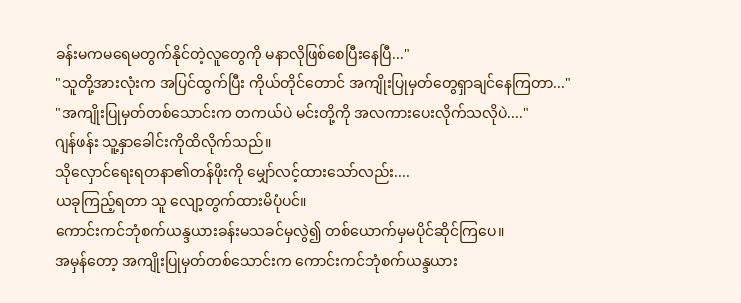ခန်းမကမရေမတွက်နိုင်တဲ့လူတွေကို မနာလိုဖြစ်စေပြီးနေပြီ..."
"သူတို့အားလုံးက အပြင်ထွက်ပြီး ကိုယ်တိုင်တောင် အကျိုးပြုမှတ်တွေရှာချင်နေကြတာ..."
"အကျိုးပြုမှတ်တစ်သောင်းက တကယ်ပဲ မင်းတို့ကို အလကားပေးလိုက်သလိုပဲ...."
ဂျန်ဖန်း သူ့နှာခေါင်းကိုထိလိုက်သည်။
သိုလှောင်ရေးရတနာ၏တန်ဖိုးကို မျှော်လင့်ထားသော်လည်း....
ယခုကြည့်ရတာ သူ လျော့တွက်ထားမိပုံပင်။
ကောင်းကင်ဘုံစက်ယန္ဒယားခန်းမသခင်မှလွဲ၍ တစ်ယောက်မှမပိုင်ဆိုင်ကြပေ။
အမှန်တော့ အကျိုးပြုမှတ်တစ်သောင်းက ကောင်းကင်ဘုံစက်ယန္ဒယား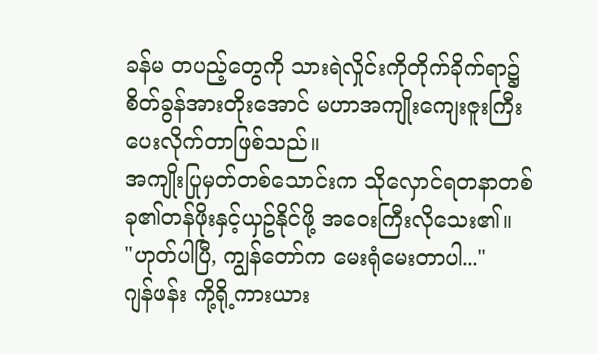ခန်မ တပည့်တွေကို သားရဲလှိုင်းကိုတိုက်ခိုက်ရာ၌ စိတ်ခွန်အားတိုးအောင် မဟာအကျိုးကျေးဇူးကြီးပေးလိုက်တာဖြစ်သည်။
အကျိုးပြုမှတ်တစ်သောင်းက သိုလှောင်ရတနာတစ်ခု၏တန်ဖိုးနှင့်ယှဥ်နိုင်ဖို့ အဝေးကြီးလိုသေး၏။
"ဟုတ်ပါပြီ, ကျွန်တော်က မေးရုံမေးတာပါ..."
ဂျန်ဖန်း ကို့ရို့ကားယား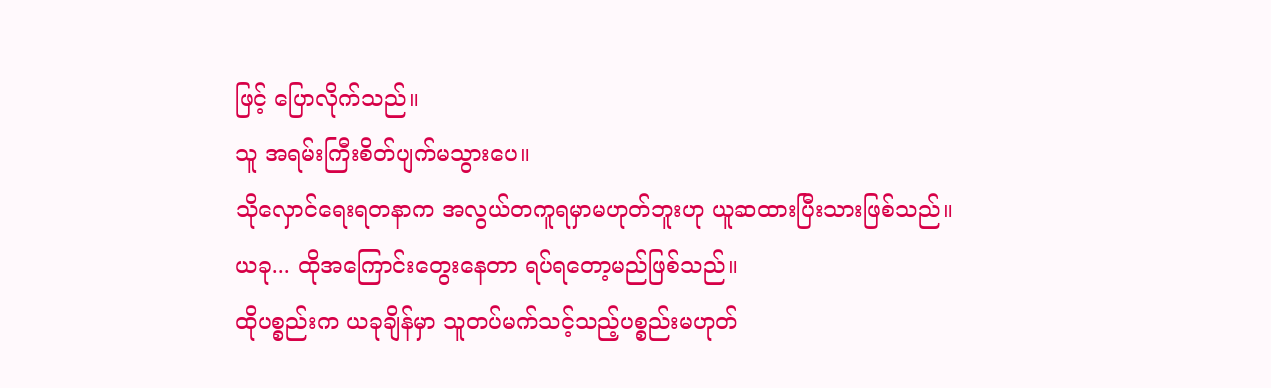ဖြင့် ပြောလိုက်သည်။
သူ အရမ်းကြီးစိတ်ပျက်မသွားပေ။
သိုလှောင်ရေးရတနာက အလွယ်တကူရမှာမဟုတ်ဘူးဟု ယူဆထားပြီးသားဖြစ်သည်။
ယခု... ထိုအကြောင်းတွေးနေတာ ရပ်ရတော့မည်ဖြစ်သည်။
ထိုပစ္စည်းက ယခုချိန်မှာ သူတပ်မက်သင့်သည့်ပစ္စည်းမဟုတ်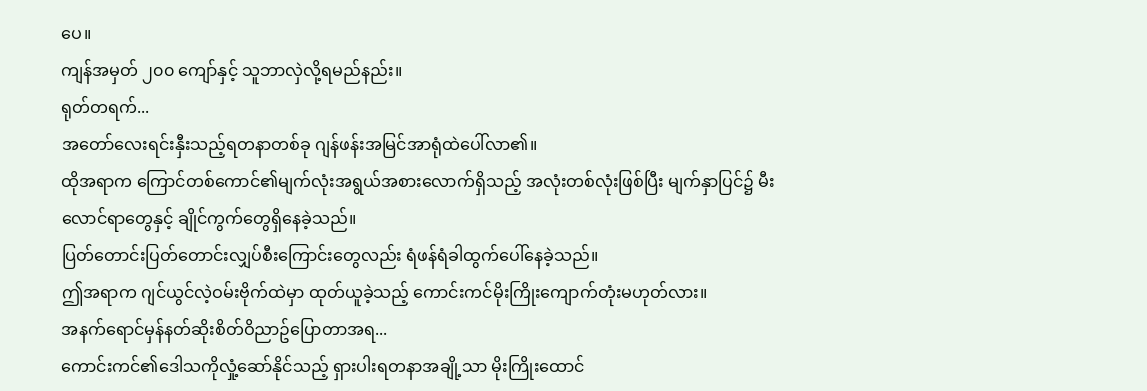ပေ။
ကျန်အမှတ် ၂၀၀ ကျော်နှင့် သူဘာလှဲလို့ရမည်နည်း။
ရုတ်တရက်...
အတော်လေးရင်းနှီးသည့်ရတနာတစ်ခု ဂျန်ဖန်းအမြင်အာရုံထဲပေါ်လာ၏။
ထိုအရာက ကြောင်တစ်ကောင်၏မျက်လုံးအရွယ်အစားလောက်ရှိသည့် အလုံးတစ်လုံးဖြစ်ပြီး မျက်နှာပြင်၌ မီးလောင်ရာတွေနှင့် ချိုင်ကွက်တွေရှိနေခဲ့သည်။
ပြတ်တောင်းပြတ်တောင်းလျှပ်စီးကြောင်းတွေလည်း ရံဖန်ရံခါထွက်ပေါ်နေခဲ့သည်။
ဤအရာက ဂျင်ယွင်လဲ့ဝမ်းဗိုက်ထဲမှာ ထုတ်ယူခဲ့သည့် ကောင်းကင်မိုးကြိုးကျောက်တုံးမဟုတ်လား။
အနက်ရောင်မှန်နတ်ဆိုးစိတ်ဝိညာဥ်ပြောတာအရ...
ကောင်းကင်၏ဒေါသကိုလှုံ့ဆော်နိုင်သည့် ရှားပါးရတနာအချို့သာ မိုးကြိုးထောင်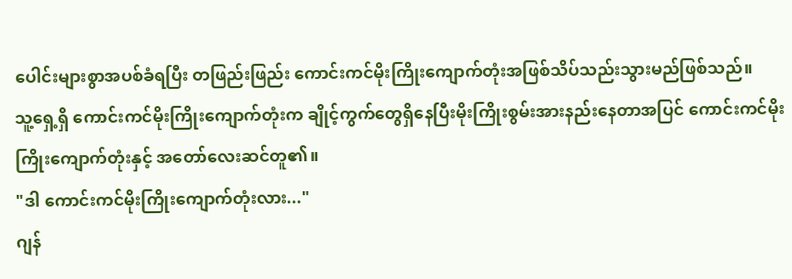ပေါင်းများစွာအပစ်ခံရပြီး တဖြည်းဖြည်း ကောင်းကင်မိုးကြိုးကျောက်တုံးအဖြစ်သိပ်သည်းသွားမည်ဖြစ်သည်။
သူ့ရှေ့ရှိ ကောင်းကင်မိုးကြိုးကျောက်တုံးက ချိုင့်ကွက်တွေရှိနေပြီးမိုးကြိုးစွမ်းအားနည်းနေတာအပြင် ကောင်းကင်မိုးကြိုးကျောက်တုံးနှင့် အတော်လေးဆင်တူ၏။
"ဒါ ကောင်းကင်မိုးကြိုးကျောက်တုံးလား..."
ဂျန်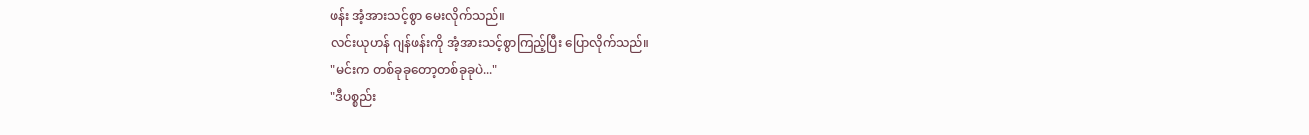ဖန်း အံ့အားသင့်စွာ မေးလိုက်သည်။
လင်းယုဟန် ဂျန်ဖန်းကို အံ့အားသင့်စွာကြည့်ပြီး ပြောလိုက်သည်။
"မင်းက တစ်ခုခုတော့တစ်ခုခုပဲ..."
"ဒီပစ္စည်း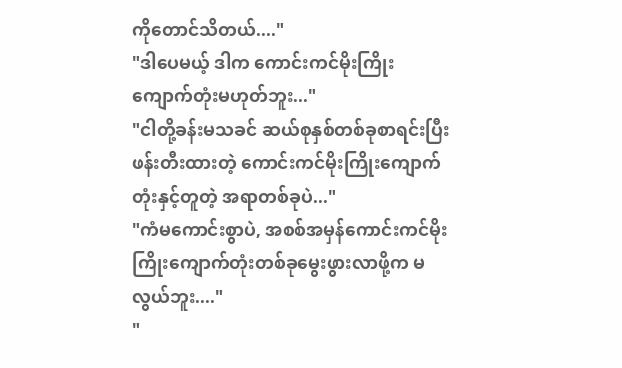ကိုတောင်သိတယ်...."
"ဒါပေမယ့် ဒါက ကောင်းကင်မိုးကြိုးကျောက်တုံးမဟုတ်ဘူး..."
"ငါတို့ခန်းမသခင် ဆယ်စုနှစ်တစ်ခုစာရင်းပြီးဖန်းတီးထားတဲ့ ကောင်းကင်မိုးကြိုးကျောက်တုံးနှင့်တူတဲ့ အရာတစ်ခုပဲ..."
"ကံမကောင်းစွာပဲ, အစစ်အမှန်ကောင်းကင်မိုးကြိုးကျောက်တုံးတစ်ခုမွေးဖွားလာဖို့က မလွယ်ဘူး...."
"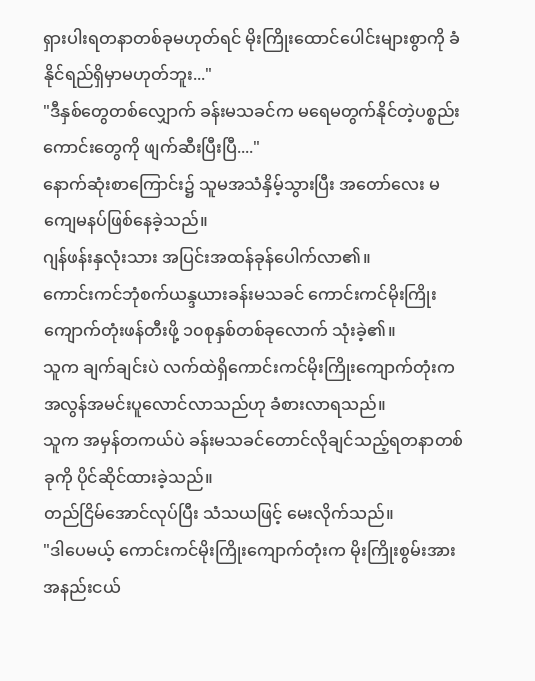ရှားပါးရတနာတစ်ခုမဟုတ်ရင် မိုးကြိုးထောင်ပေါင်းများစွာကို ခံနိုင်ရည်ရှိမှာမဟုတ်ဘူး..."
"ဒီနှစ်တွေတစ်လျှောက် ခန်းမသခင်က မရေမတွက်နိုင်တဲ့ပစ္စည်းကောင်းတွေကို ဖျက်ဆီးပြီးပြီ...."
နောက်ဆုံးစာကြောင်း၌ သူမအသံနှိမ့်သွားပြီး အတော်လေး မကျေမနပ်ဖြစ်နေခဲ့သည်။
ဂျန်ဖန်းနှလုံးသား အပြင်းအထန်ခုန်ပေါက်လာ၏။
ကောင်းကင်ဘုံစက်ယန္ဒယားခန်းမသခင် ကောင်းကင်မိုးကြိုးကျောက်တုံးဖန်တီးဖို့ ၁၀စုနှစ်တစ်ခုလောက် သုံးခဲ့၏။
သူက ချက်ချင်းပဲ လက်ထဲရှိကောင်းကင်မိုးကြိုးကျောက်တုံးက အလွန်အမင်းပူလောင်လာသည်ဟု ခံစားလာရသည်။
သူက အမှန်တကယ်ပဲ ခန်းမသခင်တောင်လိုချင်သည့်ရတနာတစ်ခုကို ပိုင်ဆိုင်ထားခဲ့သည်။
တည်ငြိမ်အောင်လုပ်ပြီး သံသယဖြင့် မေးလိုက်သည်။
"ဒါပေမယ့် ကောင်းကင်မိုးကြိုးကျောက်တုံးက မိုးကြိုးစွမ်းအားအနည်းငယ်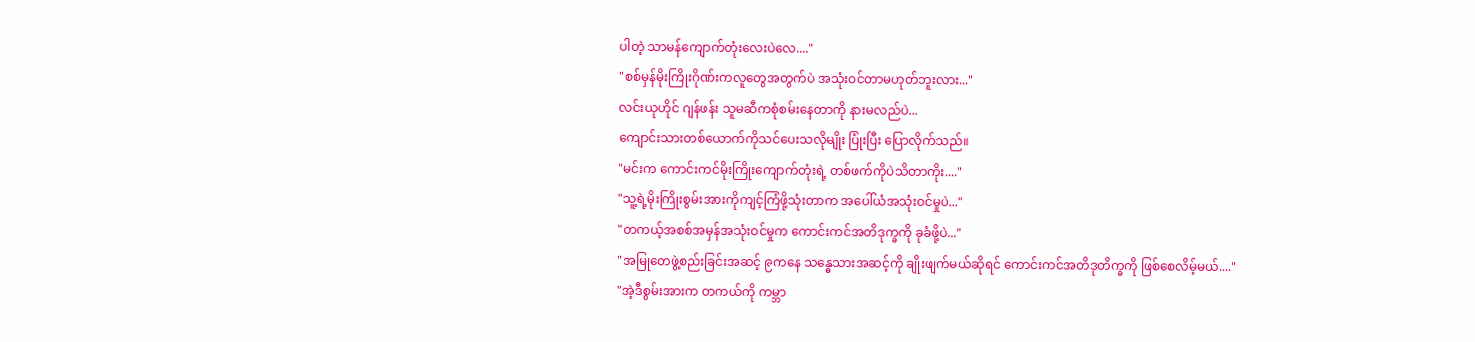ပါတဲ့ သာမန်ကျောက်တုံးလေးပဲလေ...."
"စစ်မှန်မိုးကြိုးဂိုဏ်းကလူတွေအတွက်ပဲ အသုံးဝင်တာမဟုတ်ဘူးလား..."
လင်းယုဟိုင် ဂျန်ဖန်း သူမဆီကစုံစမ်းနေတာကို နားမလည်ပဲ...
ကျောင်းသားတစ်ယောက်ကိုသင်ပေးသလိုမျိုး ပြုံးပြီး ပြောလိုက်သည်။
"မင်းက ကောင်းကင်မိုးကြိုးကျောက်တုံးရဲ့ တစ်ဖက်ကိုပဲသိတာကိုး...."
"သူ့ရဲ့မိုးကြိုးစွမ်းအားကိုကျင့်ကြံဖို့သုံးတာက အပေါ်ယံအသုံးဝင်မှုပဲ..."
"တကယ့်အစစ်အမှန်အသုံးဝင်မှုက ကောင်းကင်အတိဒုက္ခကို ခုခံဖို့ပဲ..."
"အမြုတေဖွဲ့စည်းခြင်းအဆင့် ၉ကနေ သန္ဓေသားအဆင့်ကို ချိုးဖျက်မယ်ဆိုရင် ကောင်းကင်အတိဒုတိက္ခကို ဖြစ်စေလိမ့်မယ်...."
"အဲ့ဒီစွမ်းအားက တကယ်ကို ကမ္ဘာ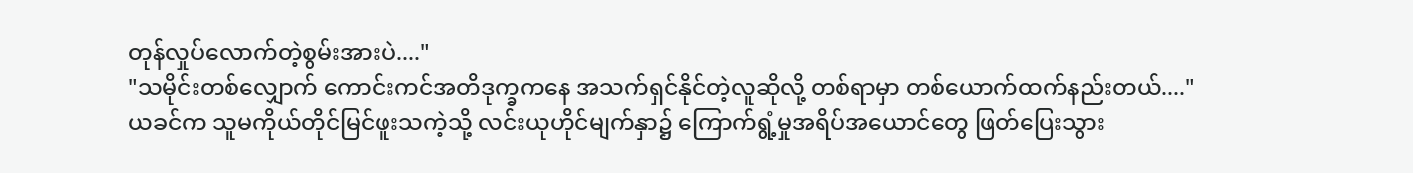တုန်လှုပ်လောက်တဲ့စွမ်းအားပဲ...."
"သမိုင်းတစ်လျှောက် ကောင်းကင်အတိဒုက္ခကနေ အသက်ရှင်နိုင်တဲ့လူဆိုလို့ တစ်ရာမှာ တစ်ယောက်ထက်နည်းတယ်...."
ယခင်က သူမကိုယ်တိုင်မြင်ဖူးသကဲ့သို့ လင်းယုဟိုင်မျက်နှာ၌ ကြောက်ရွံ့မှုအရိပ်အယောင်တွေ ဖြတ်ပြေးသွား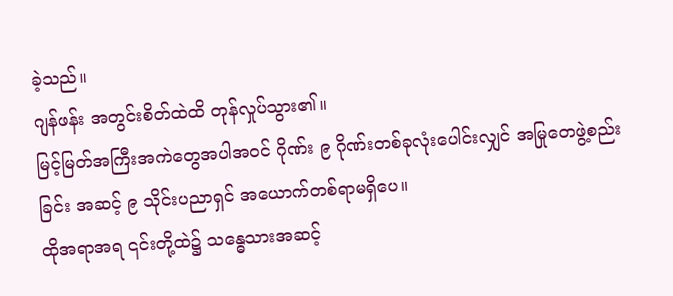ခဲ့သည်။
ဂျန်ဖန်း အတွင်းစိတ်ထဲထိ တုန်လှုပ်သွား၏။
မြင့်မြတ်အကြီးအကဲတွေအပါအဝင် ဂိုဏ်း ၉ ဂိုဏ်းတစ်ခုလုံးပေါင်းလျှင် အမြုတေဖွဲ့စည်းခြင်း အဆင့် ၉ သိုင်းပညာရှင် အယောက်တစ်ရာမရှိပေ။
ထိုအရာအရ ၎င်းတို့ထဲ၌ သန္ဓေသားအဆင့်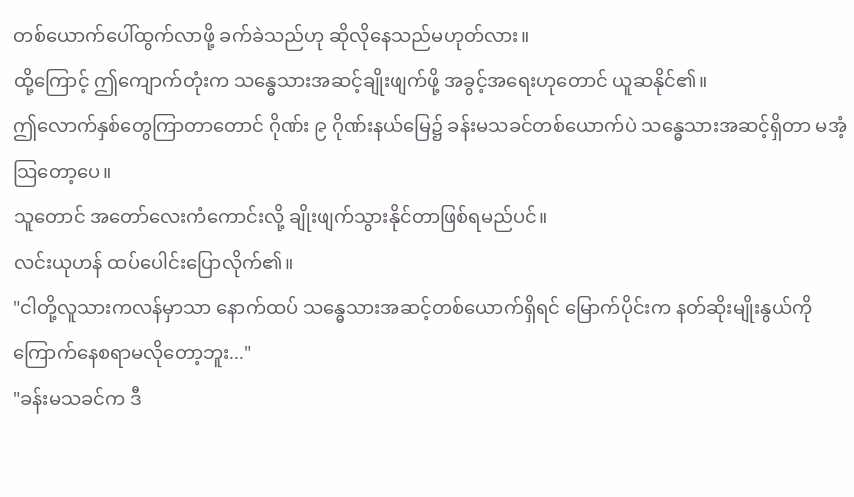တစ်ယောက်ပေါ်ထွက်လာဖို့ ခက်ခဲသည်ဟု ဆိုလိုနေသည်မဟုတ်လား။
ထို့ကြောင့် ဤကျောက်တုံးက သန္ဓေသားအဆင့်ချိုးဖျက်ဖို့ အခွင့်အရေးဟုတောင် ယူဆနိုင်၏။
ဤလောက်နှစ်တွေကြာတာတောင် ဂိုဏ်း ၉ ဂိုဏ်းနယ်မြေ၌ ခန်းမသခင်တစ်ယောက်ပဲ သန္ဓေသားအဆင့်ရှိတာ မအံ့သြတော့ပေ။
သူတောင် အတော်လေးကံကောင်းလို့ ချိုးဖျက်သွားနိုင်တာဖြစ်ရမည်ပင်။
လင်းယုဟန် ထပ်ပေါင်းပြောလိုက်၏။
"ငါတို့လူသားကလန်မှာသာ နောက်ထပ် သန္ဓေသားအဆင့်တစ်ယောက်ရှိရင် မြောက်ပိုင်းက နတ်ဆိုးမျိုးနွယ်ကို ကြောက်နေစရာမလိုတော့ဘူး..."
"ခန်းမသခင်က ဒီ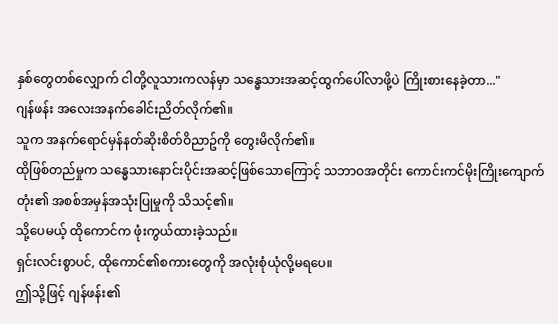နှစ်တွေတစ်လျှောက် ငါတို့လူသားကလန်မှာ သန္ဓေသားအဆင့်ထွက်ပေါ်လာဖို့ပဲ ကြိုးစားနေခဲ့တာ..."
ဂျန်ဖန်း အလေးအနက်ခေါင်းညိတ်လိုက်၏။
သူက အနက်ရောင်မှန်နတ်ဆိုးစိတ်ဝိညာဥ်ကို တွေးမိလိုက်၏။
ထိုဖြစ်တည်မှုက သန္ဓေသားနောင်းပိုင်းအဆင့်ဖြစ်သောကြောင့် သဘာဝအတိုင်း ကောင်းကင်မိုးကြိုးကျောက်တုံး၏ အစစ်အမှန်အသုံးပြုမှုကို သိသင့်၏။
သို့ပေမယ့် ထိုကောင်က ဖုံးကွယ်ထားခဲ့သည်။
ရှင်းလင်းစွာပင်, ထိုကောင်၏စကားတွေကို အလုံးစုံယုံလို့မရပေ။
ဤသို့ဖြင့် ဂျန်ဖန်း၏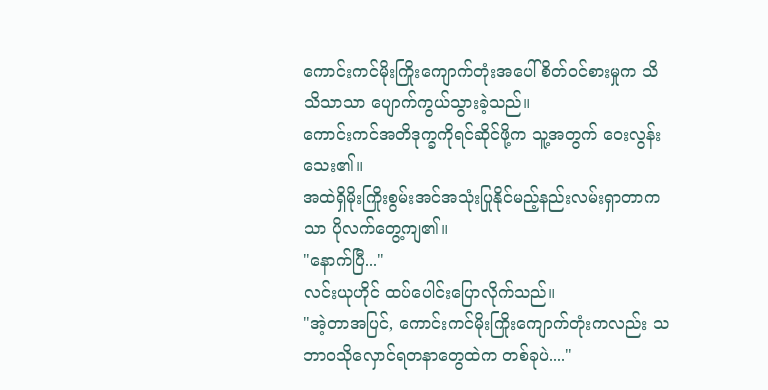ကောင်းကင်မိုးကြိုးကျောက်တုံးအပေါ် စိတ်ဝင်စားမှုက သိသိသာသာ ပျောက်ကွယ်သွားခဲ့သည်။
ကောင်းကင်အတိဒုက္ခကိုရင်ဆိုင်ဖို့က သူ့အတွက် ဝေးလွန်းသေး၏။
အထဲရှိမိုးကြိုးစွမ်းအင်အသုံးပြုနိုင်မည့်နည်းလမ်းရှာတာကသာ ပိုလက်တွေ့ကျ၏။
"နောက်ပြီ..."
လင်းယုဟိုင် ထပ်ပေါင်းပြောလိုက်သည်။
"အဲ့တာအပြင်, ကောင်းကင်မိုးကြိုးကျောက်တုံးကလည်း သဘာဝသိုလှောင်ရတနာတွေထဲက တစ်ခုပဲ...."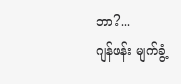ဘာ?...
ဂျန်ဖန်း မျက်ခွံ့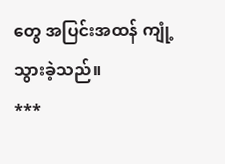တွေ အပြင်းအထန် ကျုံ့သွားခဲ့သည်။
***